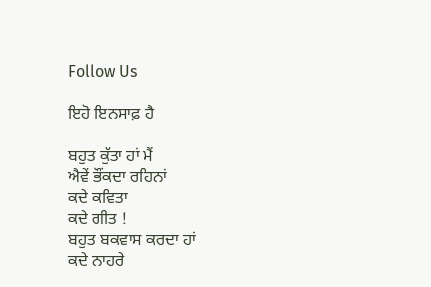Follow Us

ਇਹੋ ਇਨਸਾਫ਼ ਹੈ

ਬਹੁਤ ਕੁੱਤਾ ਹਾਂ ਮੈਂ
ਐਵੇਂ ਭੌਂਕਦਾ ਰਹਿਨਾਂ
ਕਦੇ ਕਵਿਤਾ
ਕਦੇ ਗੀਤ !
ਬਹੁਤ ਬਕਵਾਸ ਕਰਦਾ ਹਾਂ
ਕਦੇ ਨਾਹਰੇ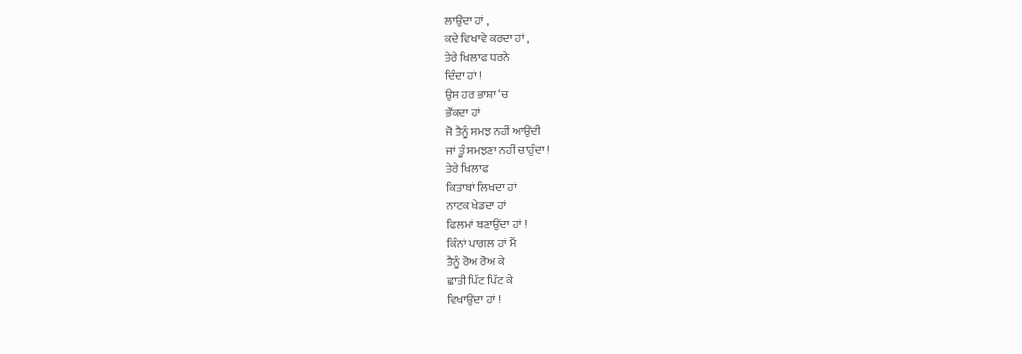ਲਾਉਂਦਾ ਹਾਂ ,
ਕਦੇ ਵਿਖਾਵੇ ਕਰਦਾ ਹਾਂ ,
ਤੇਰੇ ਖਿਲਾਫ ਧਰਨੇ
ਦਿੰਦਾ ਹਾਂ !
ਉਸ ਹਰ ਭਾਸ਼ਾ ‘ਚ
ਭੌਂਕਦਾ ਹਾਂ
ਜੋ ਤੈਨੂੰ ਸਮਝ ਨਹੀਂ ਆਉਂਦੀ
ਜਾਂ ਤੂੰ ਸਮਝਣਾ ਨਹੀਂ ਚਾਹੁੰਦਾ !
ਤੇਰੇ ਖਿਲਾਫ
ਕਿਤਾਬਾਂ ਲਿਖਦਾ ਹਾਂ
ਨਾਟਕ ਖੇਡਦਾ ਹਾਂ
ਫਿਲਮਾਂ ਬਣਾਉਂਦਾ ਹਾਂ !
ਕਿੰਨਾਂ ਪਾਗਲ ਹਾਂ ਮੈਂ
ਤੈਨੂੰ ਰੋਅ ਰੋਅ ਕੇ
ਛਾਤੀ ਪਿੱਟ ਪਿੱਟ ਕੇ
ਵਿਖਾਉਂਦਾ ਹਾਂ !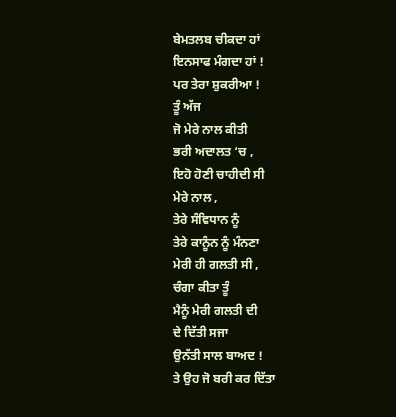ਬੇਮਤਲਬ ਚੀਕਦਾ ਹਾਂ
ਇਨਸਾਫ ਮੰਗਦਾ ਹਾਂ !
ਪਰ ਤੇਰਾ ਸ਼ੁਕਰੀਆ !
ਤੂੰ ਅੱਜ
ਜੋ ਮੇਰੇ ਨਾਲ ਕੀਤੀ
ਭਰੀ ਅਦਾਲਤ ‘ਚ ,
ਇਹੋ ਹੋਣੀ ਚਾਹੀਦੀ ਸੀ
ਮੇਰੇ ਨਾਲ ,
ਤੇਰੇ ਸੰਵਿਧਾਨ ਨੂੰ
ਤੇਰੇ ਕਾਨੂੰਨ ਨੂੰ ਮੰਨਣਾ
ਮੇਰੀ ਹੀ ਗਲਤੀ ਸੀ ,
ਚੰਗਾ ਕੀਤਾ ਤੂੰ
ਮੈਨੂੰ ਮੇਰੀ ਗਲਤੀ ਦੀ
ਦੇ ਦਿੱਤੀ ਸਜਾ
ਉਨੱਤੀ ਸਾਲ ਬਾਅਦ !
ਤੇ ਉਹ ਜੋ ਬਰੀ ਕਰ ਦਿੱਤਾ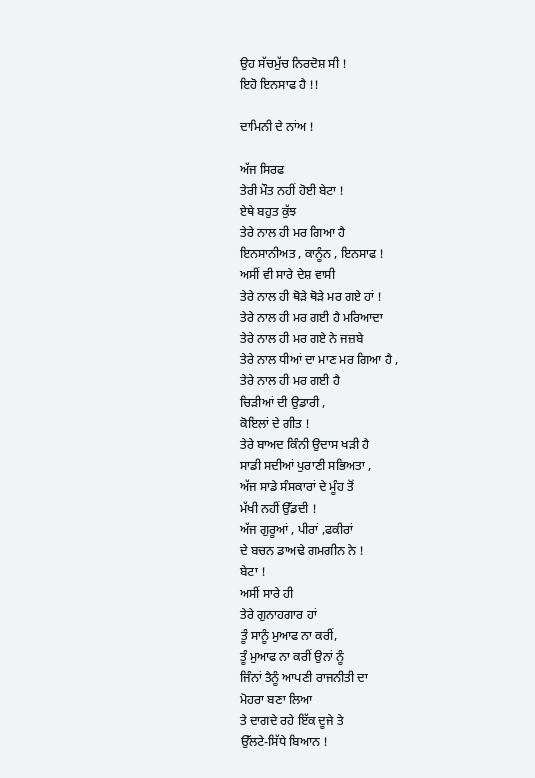ਉਹ ਸੱਚਮੁੱਚ ਨਿਰਦੋਸ਼ ਸੀ !
ਇਹੋ ਇਨਸਾਫ ਹੈ !!

ਦਾਮਿਨੀ ਦੇ ਨਾਂਅ !

ਅੱਜ ਸਿਰਫ
ਤੇਰੀ ਮੌਤ ਨਹੀਂ ਹੋਈ ਬੇਟਾ !
ਏਥੇ ਬਹੁਤ ਕੁੱਝ
ਤੇਰੇ ਨਾਲ ਹੀ ਮਰ ਗਿਆ ਹੈ
ਇਨਸਾਨੀਅਤ , ਕਾਨੂੰਨ , ਇਨਸਾਫ !
ਅਸੀਂ ਵੀ ਸਾਰੇ ਦੇਸ਼ ਵਾਸੀ
ਤੇਰੇ ਨਾਲ ਹੀ ਥੋੜੇ ਥੋੜੇ ਮਰ ਗਏ ਹਾਂ !
ਤੇਰੇ ਨਾਲ ਹੀ ਮਰ ਗਈ ਹੈ ਮਰਿਆਦਾ
ਤੇਰੇ ਨਾਲ ਹੀ ਮਰ ਗਏ ਨੇ ਜਜ਼ਬੇ
ਤੇਰੇ ਨਾਲ ਧੀਆਂ ਦਾ ਮਾਣ ਮਰ ਗਿਆ ਹੈ ,
ਤੇਰੇ ਨਾਲ ਹੀ ਮਰ ਗਈ ਹੈ
ਚਿੜੀਆਂ ਦੀ ਉਡਾਰੀ ,
ਕੋਇਲਾਂ ਦੇ ਗੀਤ !
ਤੇਰੇ ਬਾਅਦ ਕਿੰਨੀ ਉਦਾਸ ਖੜੀ ਹੈ
ਸਾਡੀ ਸਦੀਆਂ ਪੁਰਾਣੀ ਸਭਿਅਤਾ ,
ਅੱਜ ਸਾਡੇ ਸੰਸਕਾਰਾਂ ਦੇ ਮੂੰਹ ਤੋਂ
ਮੱਖੀ ਨਹੀਂ ਉੱਡਦੀ !
ਅੱਜ ਗੁਰੂਆਂ , ਪੀਰਾਂ ,ਫਕੀਰਾਂ
ਦੇ ਬਚਨ ਡਾਅਢੇ ਗਮਗੀਨ ਨੇ !
ਬੇਟਾ !
ਅਸੀਂ ਸਾਰੇ ਹੀ
ਤੇਰੇ ਗੁਨਾਹਗਾਰ ਹਾਂ
ਤੂੰ ਸਾਨੂੰ ਮੁਆਫ ਨਾ ਕਰੀਂ,
ਤੂੰ ਮੁਆਫ ਨਾ ਕਰੀਂ ਉਨਾਂ ਨੂੰ
ਜਿੰਨਾਂ ਤੈਨੂੰ ਆਪਣੀ ਰਾਜਨੀਤੀ ਦਾ
ਮੋਹਰਾ ਬਣਾ ਲਿਆ
ਤੇ ਦਾਗਦੇ ਰਹੇ ਇੱਕ ਦੂਜੇ ਤੇ
ਉੱਲਟੇ-ਸਿੱਧੇ ਬਿਆਨ !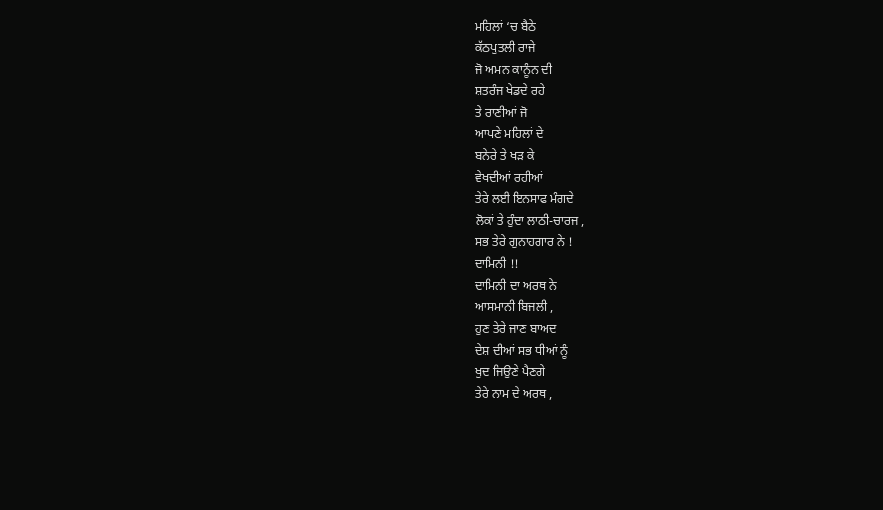ਮਹਿਲਾਂ ‘ਚ ਬੈਠੇ
ਕੱਠਪੁਤਲੀ ਰਾਜੇ
ਜੋ ਅਮਨ ਕਾਨੂੰਨ ਦੀ
ਸ਼ਤਰੰਜ ਖੇਡਦੇ ਰਹੇ
ਤੇ ਰਾਣੀਆਂ ਜੋ
ਆਪਣੇ ਮਹਿਲਾਂ ਦੇ
ਬਨੇਰੇ ਤੇ ਖੜ ਕੇ
ਵੇਖਦੀਆਂ ਰਹੀਆਂ
ਤੇਰੇ ਲਈ ਇਨਸਾਫ ਮੰਗਦੇ
ਲੋਕਾਂ ਤੇ ਹੁੰਦਾ ਲਾਠੀ-ਚਾਰਜ ,
ਸਭ ਤੇਰੇ ਗੁਨਾਹਗਾਰ ਨੇ !
ਦਾਮਿਨੀ !!
ਦਾਮਿਨੀ ਦਾ ਅਰਥ ਨੇ
ਆਸਮਾਨੀ ਬਿਜਲੀ ,
ਹੁਣ ਤੇਰੇ ਜਾਣ ਬਾਅਦ
ਦੇਸ਼ ਦੀਆਂ ਸਭ ਧੀਆਂ ਨੂੰ
ਖੁਦ ਜਿਉਣੇ ਪੈਣਗੇ
ਤੇਰੇ ਨਾਮ ਦੇ ਅਰਥ ,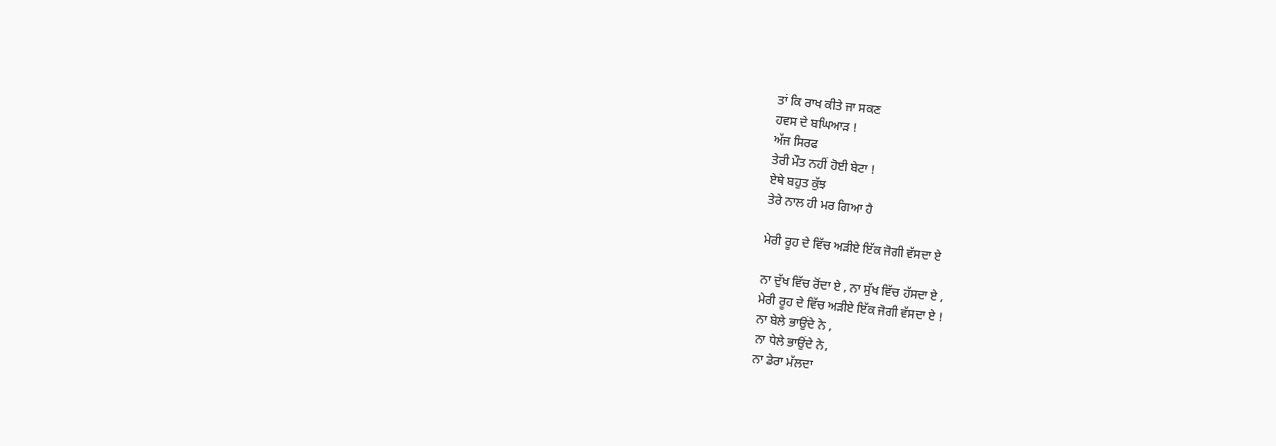ਤਾਂ ਕਿ ਰਾਖ ਕੀਤੇ ਜਾ ਸਕਣ
ਹਵਸ ਦੇ ਬਘਿਆੜ !
ਅੱਜ ਸਿਰਫ
ਤੇਰੀ ਮੌਤ ਨਹੀਂ ਹੋਈ ਬੇਟਾ !
ਏਥੇ ਬਹੁਤ ਕੁੱਝ
ਤੇਰੇ ਨਾਲ ਹੀ ਮਰ ਗਿਆ ਹੈ

ਮੇਰੀ ਰੂਹ ਦੇ ਵਿੱਚ ਅੜੀਏ ਇੱਕ ਜੋਗੀ ਵੱਸਦਾ ਏ

ਨਾ ਦੁੱਖ ਵਿੱਚ ਰੋਂਦਾ ਏ , ਨਾ ਸੁੱਖ ਵਿੱਚ ਹੱਸਦਾ ਏ ,
ਮੇਰੀ ਰੂਹ ਦੇ ਵਿੱਚ ਅੜੀਏ ਇੱਕ ਜੋਗੀ ਵੱਸਦਾ ਏ !
ਨਾ ਬੇਲੇ ਭਾਉਂਦੇ ਨੇ ,
ਨਾ ਧੇਲੇ ਭਾਉਂਦੇ ਨੇ,
ਨਾ ਡੇਰਾ ਮੱਲਦਾ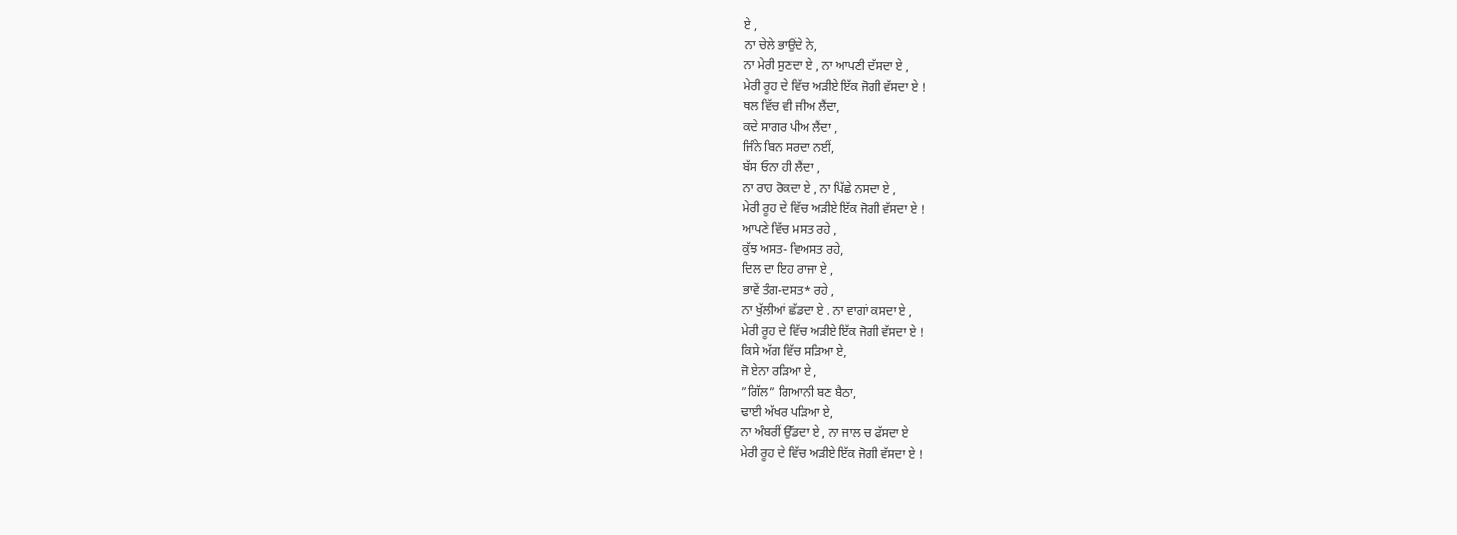ਏ ,
ਨਾ ਚੇਲੇ ਭਾਉਂਦੇ ਨੇ,
ਨਾ ਮੇਰੀ ਸੁਣਦਾ ਏ , ਨਾ ਆਪਣੀ ਦੱਸਦਾ ਏ ,
ਮੇਰੀ ਰੂਹ ਦੇ ਵਿੱਚ ਅੜੀਏ ਇੱਕ ਜੋਗੀ ਵੱਸਦਾ ਏ !
ਥਲ ਵਿੱਚ ਵੀ ਜੀਅ ਲੈਂਦਾ,
ਕਦੇ ਸਾਗਰ ਪੀਅ ਲੈਂਦਾ ,
ਜਿੰਨੇ ਬਿਨ ਸਰਦਾ ਨਈਂ,
ਬੱਸ ਓਨਾ ਹੀ ਲੈਂਦਾ ,
ਨਾ ਰਾਹ ਰੋਕਦਾ ਏ , ਨਾ ਪਿੱਛੇ ਨਸਦਾ ਏ ,
ਮੇਰੀ ਰੂਹ ਦੇ ਵਿੱਚ ਅੜੀਏ ਇੱਕ ਜੋਗੀ ਵੱਸਦਾ ਏ !
ਆਪਣੇ ਵਿੱਚ ਮਸਤ ਰਹੇ ,
ਕੁੱਝ ਅਸਤ- ਵਿਅਸਤ ਰਹੇ,
ਦਿਲ ਦਾ ਇਹ ਰਾਜਾ ਏ ,
ਭਾਵੇਂ ਤੰਗ-ਦਸਤ* ਰਹੇ ,
ਨਾ ਖੁੱਲੀਆਂ ਛੱਡਦਾ ਏ . ਨਾ ਵਾਗਾਂ ਕਸਦਾ ਏ ,
ਮੇਰੀ ਰੂਹ ਦੇ ਵਿੱਚ ਅੜੀਏ ਇੱਕ ਜੋਗੀ ਵੱਸਦਾ ਏ !
ਕਿਸੇ ਅੱਗ ਵਿੱਚ ਸੜਿਆ ਏ,
ਜੋ ਏਨਾ ਰੜਿਆ ਏ ,
”ਗਿੱਲ” ਗਿਆਨੀ ਬਣ ਬੈਠਾ,
ਢਾਈ ਅੱਖਰ ਪੜਿਆ ਏ,
ਨਾ ਅੰਬਰੀਂ ਉੱਡਦਾ ਏ , ਨਾ ਜਾਲ ਚ ਫੱਸਦਾ ਏ
ਮੇਰੀ ਰੂਹ ਦੇ ਵਿੱਚ ਅੜੀਏ ਇੱਕ ਜੋਗੀ ਵੱਸਦਾ ਏ !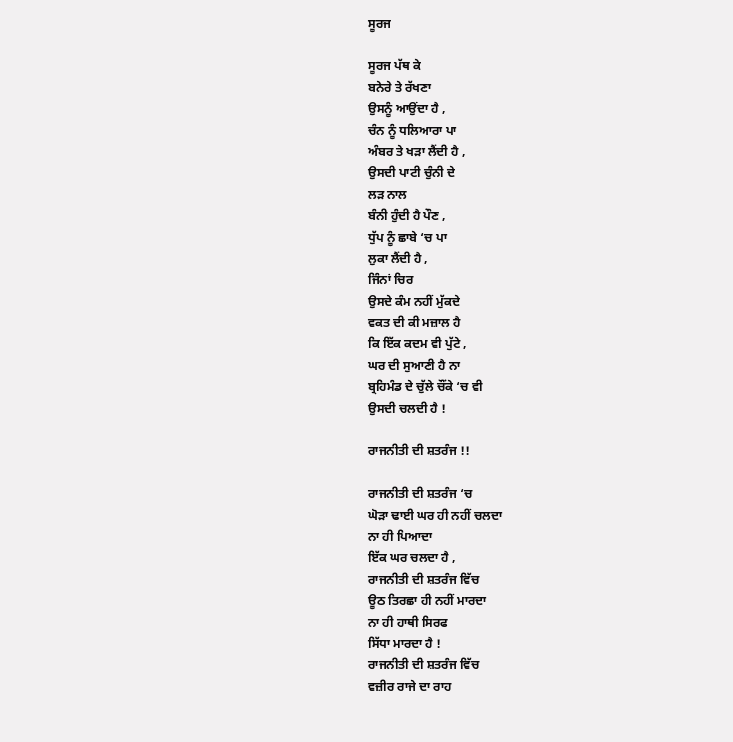ਸੂਰਜ

ਸੂਰਜ ਪੱਥ ਕੇ
ਬਨੇਰੇ ਤੇ ਰੱਖਣਾ
ਉਸਨੂੰ ਆਉਂਦਾ ਹੈ ,
ਚੰਨ ਨੂੰ ਧਲਿਆਰਾ ਪਾ
ਅੰਬਰ ਤੇ ਖੜਾ ਲੈਂਦੀ ਹੈ ,
ਉਸਦੀ ਪਾਟੀ ਚੁੰਨੀ ਦੇ
ਲੜ ਨਾਲ
ਬੰਨੀ ਹੁੰਦੀ ਹੈ ਪੌਣ ,
ਧੁੱਪ ਨੂੰ ਛਾਬੇ ‘ਚ ਪਾ
ਲੁਕਾ ਲੈਂਦੀ ਹੈ ,
ਜਿੰਨਾਂ ਚਿਰ
ਉਸਦੇ ਕੰਮ ਨਹੀਂ ਮੁੱਕਦੇ
ਵਕਤ ਦੀ ਕੀ ਮਜ਼ਾਲ ਹੈ
ਕਿ ਇੱਕ ਕਦਮ ਵੀ ਪੁੱਟੇ ,
ਘਰ ਦੀ ਸੁਆਣੀ ਹੈ ਨਾ
ਬ੍ਰਹਿਮੰਡ ਦੇ ਚੁੱਲੇ ਚੌਂਕੇ ‘ਚ ਵੀ
ਉਸਦੀ ਚਲਦੀ ਹੈ !

ਰਾਜਨੀਤੀ ਦੀ ਸ਼ਤਰੰਜ !!

ਰਾਜਨੀਤੀ ਦੀ ਸ਼ਤਰੰਜ ‘ਚ
ਘੋੜਾ ਢਾਈ ਘਰ ਹੀ ਨਹੀਂ ਚਲਦਾ
ਨਾ ਹੀ ਪਿਆਦਾ
ਇੱਕ ਘਰ ਚਲਦਾ ਹੈ ,
ਰਾਜਨੀਤੀ ਦੀ ਸ਼ਤਰੰਜ ਵਿੱਚ
ਊਠ ਤਿਰਛਾ ਹੀ ਨਹੀਂ ਮਾਰਦਾ
ਨਾ ਹੀ ਹਾਥੀ ਸਿਰਫ
ਸਿੱਧਾ ਮਾਰਦਾ ਹੈ !
ਰਾਜਨੀਤੀ ਦੀ ਸ਼ਤਰੰਜ ਵਿੱਚ
ਵਜ਼ੀਰ ਰਾਜੇ ਦਾ ਰਾਹ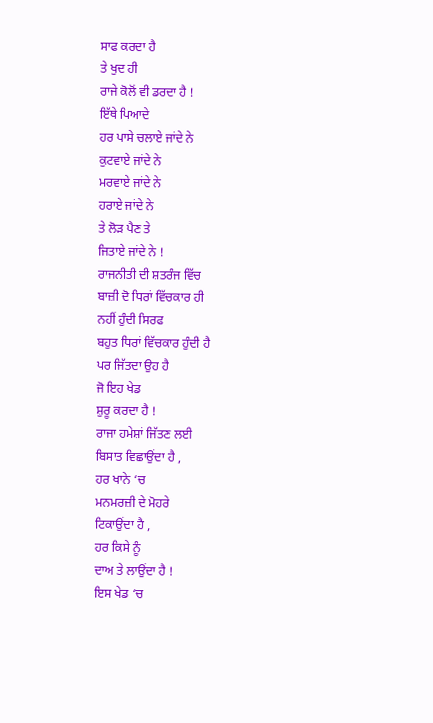ਸਾਫ ਕਰਦਾ ਹੈ
ਤੇ ਖੁਦ ਹੀ
ਰਾਜੇ ਕੋਲੋਂ ਵੀ ਡਰਦਾ ਹੈ !
ਇੱਥੇ ਪਿਆਦੇ
ਹਰ ਪਾਸੇ ਚਲਾਏ ਜਾਂਦੇ ਨੇ
ਕੁਟਵਾਏ ਜਾਂਦੇ ਨੇ
ਮਰਵਾਏ ਜਾਂਦੇ ਨੇ
ਹਰਾਏ ਜਾਂਦੇ ਨੇ
ਤੇ ਲੋੜ ਪੈਣ ਤੇ
ਜਿਤਾਏ ਜਾਂਦੇ ਨੇ !
ਰਾਜਨੀਤੀ ਦੀ ਸ਼ਤਰੰਜ ਵਿੱਚ
ਬਾਜ਼ੀ ਦੋ ਧਿਰਾਂ ਵਿੱਚਕਾਰ ਹੀ
ਨਹੀਂ ਹੁੰਦੀ ਸਿਰਫ
ਬਹੁਤ ਧਿਰਾਂ ਵਿੱਚਕਾਰ ਹੁੰਦੀ ਹੈ
ਪਰ ਜਿੱਤਦਾ ਉਹ ਹੈ
ਜੋ ਇਹ ਖੇਡ
ਸ਼ੁਰੂ ਕਰਦਾ ਹੈ !
ਰਾਜਾ ਹਮੇਸ਼ਾਂ ਜਿੱਤਣ ਲਈ
ਬਿਸਾਤ ਵਿਛਾਉਂਦਾ ਹੈ ,
ਹਰ ਖਾਨੇ ‘ਚ
ਮਨਮਰਜ਼ੀ ਦੇ ਮੋਹਰੇ
ਟਿਕਾਉਂਦਾ ਹੈ ,
ਹਰ ਕਿਸੇ ਨੂੰ
ਦਾਅ ਤੇ ਲਾਉਂਦਾ ਹੈ !
ਇਸ ਖੇਡ ‘ਚ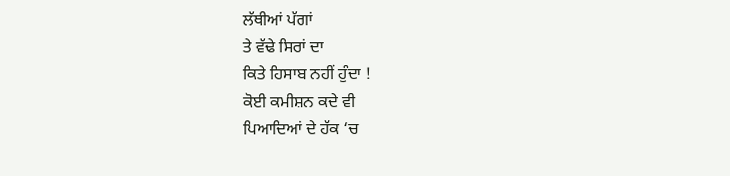ਲੱਥੀਆਂ ਪੱਗਾਂ
ਤੇ ਵੱਢੇ ਸਿਰਾਂ ਦਾ
ਕਿਤੇ ਹਿਸਾਬ ਨਹੀਂ ਹੁੰਦਾ !
ਕੋਈ ਕਮੀਸ਼ਨ ਕਦੇ ਵੀ
ਪਿਆਦਿਆਂ ਦੇ ਹੱਕ ‘ਚ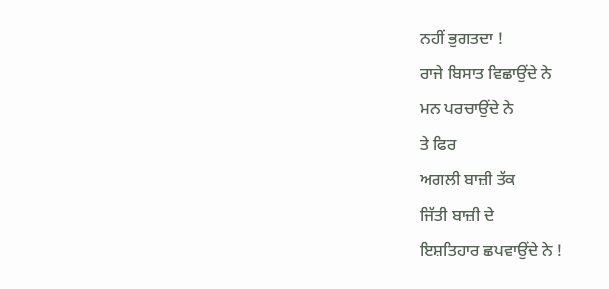ਨਹੀਂ ਭੁਗਤਦਾ !
ਰਾਜੇ ਬਿਸਾਤ ਵਿਛਾਉਂਦੇ ਨੇ
ਮਨ ਪਰਚਾਉਂਦੇ ਨੇ
ਤੇ ਫਿਰ
ਅਗਲੀ ਬਾਜ਼ੀ ਤੱਕ
ਜਿੱਤੀ ਬਾਜ਼ੀ ਦੇ
ਇਸ਼ਤਿਹਾਰ ਛਪਵਾਉਂਦੇ ਨੇ !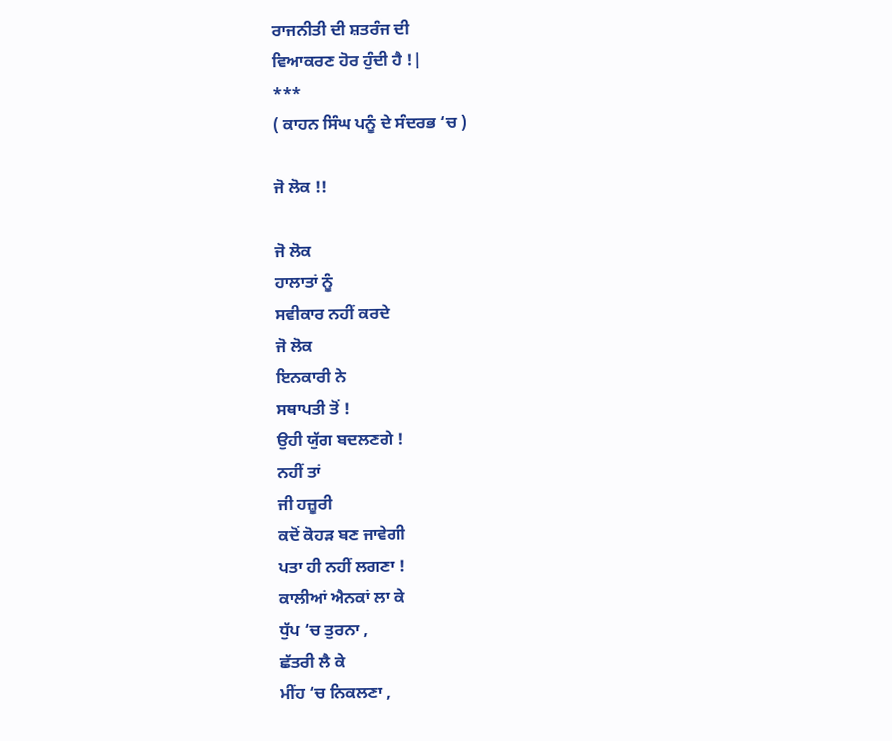ਰਾਜਨੀਤੀ ਦੀ ਸ਼ਤਰੰਜ ਦੀ
ਵਿਆਕਰਣ ਹੋਰ ਹੁੰਦੀ ਹੈ !|
***
( ਕਾਹਨ ਸਿੰਘ ਪਨੂੰ ਦੇ ਸੰਦਰਭ ‘ਚ )

ਜੋ ਲੋਕ !!

ਜੋ ਲੋਕ
ਹਾਲਾਤਾਂ ਨੂੰ
ਸਵੀਕਾਰ ਨਹੀਂ ਕਰਦੇ
ਜੋ ਲੋਕ
ਇਨਕਾਰੀ ਨੇ
ਸਥਾਪਤੀ ਤੋਂ !
ਉਹੀ ਯੁੱਗ ਬਦਲਣਗੇ !
ਨਹੀਂ ਤਾਂ
ਜੀ ਹਜ਼ੂਰੀ
ਕਦੋਂ ਕੋਹੜ ਬਣ ਜਾਵੇਗੀ
ਪਤਾ ਹੀ ਨਹੀਂ ਲਗਣਾ !
ਕਾਲੀਆਂ ਐਨਕਾਂ ਲਾ ਕੇ
ਧੁੱਪ ‘ਚ ਤੁਰਨਾ ,
ਛੱਤਰੀ ਲੈ ਕੇ
ਮੀਂਹ ‘ਚ ਨਿਕਲਣਾ ,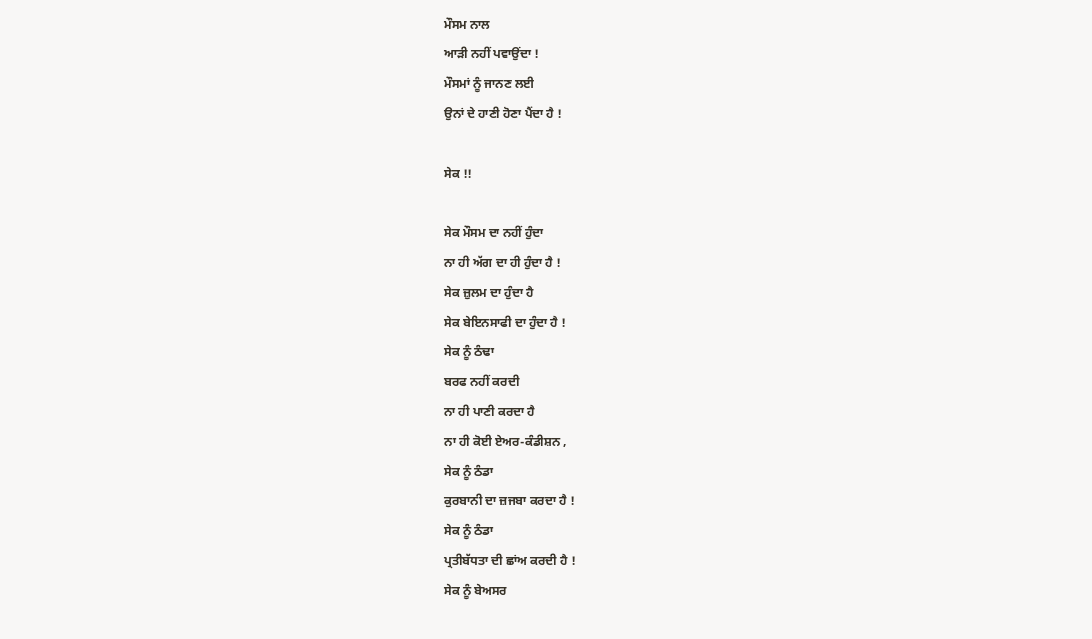ਮੌਸਮ ਨਾਲ
ਆੜੀ ਨਹੀਂ ਪਵਾਉਂਦਾ !
ਮੌਸਮਾਂ ਨੂੰ ਜਾਨਣ ਲਈ
ਉਨਾਂ ਦੇ ਹਾਣੀ ਹੋਣਾ ਪੈਂਦਾ ਹੈ !

ਸੇਕ !!

ਸੇਕ ਮੌਸਮ ਦਾ ਨਹੀਂ ਹੁੰਦਾ
ਨਾ ਹੀ ਅੱਗ ਦਾ ਹੀ ਹੁੰਦਾ ਹੈ !
ਸੇਕ ਜ਼ੁਲਮ ਦਾ ਹੁੰਦਾ ਹੈ
ਸੇਕ ਬੇਇਨਸਾਫੀ ਦਾ ਹੁੰਦਾ ਹੈ !
ਸੇਕ ਨੂੰ ਠੰਢਾ
ਬਰਫ ਨਹੀਂ ਕਰਦੀ
ਨਾ ਹੀ ਪਾਣੀ ਕਰਦਾ ਹੈ
ਨਾ ਹੀ ਕੋਈ ਏਅਰ-ਕੰਡੀਸ਼ਨ ,
ਸੇਕ ਨੂੰ ਠੰਡਾ
ਕੁਰਬਾਨੀ ਦਾ ਜ਼ਜਬਾ ਕਰਦਾ ਹੈ !
ਸੇਕ ਨੂੰ ਠੰਡਾ
ਪ੍ਰਤੀਬੱਧਤਾ ਦੀ ਛਾਂਅ ਕਰਦੀ ਹੈ !
ਸੇਕ ਨੂੰ ਬੇਅਸਰ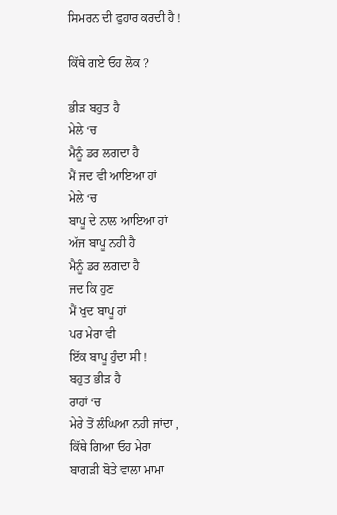ਸਿਮਰਨ ਦੀ ਫੁਹਾਰ ਕਰਦੀ ਹੈ !

ਕਿੱਥੇ ਗਏ ਓਹ ਲੋਕ ?

ਭੀੜ ਬਹੁਤ ਹੈ
ਮੇਲੇ ‘ਚ
ਮੈਨੂੰ ਡਰ ਲਗਦਾ ਹੈ
ਮੈਂ ਜਦ ਵੀ ਆਇਆ ਹਾਂ
ਮੇਲੇ ‘ਚ
ਬਾਪੂ ਦੇ ਨਾਲ ਆਇਆ ਹਾਂ
ਅੱਜ ਬਾਪੂ ਨਹੀ ਹੈ
ਮੈਨੂੰ ਡਰ ਲਗਦਾ ਹੈ
ਜਦ ਕਿ ਹੁਣ
ਮੈਂ ਖੁਦ ਬਾਪੂ ਹਾਂ
ਪਰ ਮੇਰਾ ਵੀ
ਇੱਕ ਬਾਪੂ ਹੁੰਦਾ ਸੀ !
ਬਹੁਤ ਭੀੜ ਹੈ
ਰਾਹਾਂ ‘ਚ
ਮੇਰੇ ਤੋਂ ਲੰਘਿਆ ਨਹੀ ਜਾਂਦਾ ,
ਕਿੱਥੇ ਗਿਆ ਓਹ ਮੇਰਾ
ਬਾਗੜੀ ਬੋਤੇ ਵਾਲਾ ਮਾਮਾ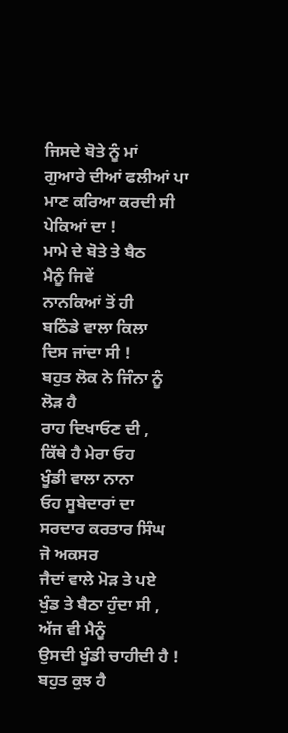ਜਿਸਦੇ ਬੋਤੇ ਨੂੰ ਮਾਂ
ਗੁਆਰੇ ਦੀਆਂ ਫਲੀਆਂ ਪਾ
ਮਾਣ ਕਰਿਆ ਕਰਦੀ ਸੀ
ਪੇਕਿਆਂ ਦਾ !
ਮਾਮੇ ਦੇ ਬੋਤੇ ਤੇ ਬੈਠ
ਮੈਨੂੰ ਜਿਵੇਂ
ਨਾਨਕਿਆਂ ਤੋਂ ਹੀ
ਬਠਿੰਡੇ ਵਾਲਾ ਕਿਲਾ
ਦਿਸ ਜਾਂਦਾ ਸੀ !
ਬਹੁਤ ਲੋਕ ਨੇ ਜਿੰਨਾ ਨੂੰ
ਲੋੜ ਹੈ
ਰਾਹ ਦਿਖਾਓਣ ਦੀ ,
ਕਿੱਥੇ ਹੈ ਮੇਰਾ ਓਹ
ਖੂੰਡੀ ਵਾਲਾ ਨਾਨਾ
ਓਹ ਸੂਬੇਦਾਰਾਂ ਦਾ
ਸਰਦਾਰ ਕਰਤਾਰ ਸਿੰਘ
ਜੋ ਅਕਸਰ
ਜੈਦਾਂ ਵਾਲੇ ਮੋੜ ਤੇ ਪਏ
ਖੁੰਡ ਤੇ ਬੈਠਾ ਹੁੰਦਾ ਸੀ ,
ਅੱਜ ਵੀ ਮੈਨੂੰ
ਉਸਦੀ ਖੂੰਡੀ ਚਾਹੀਦੀ ਹੈ !
ਬਹੁਤ ਕੁਝ ਹੈ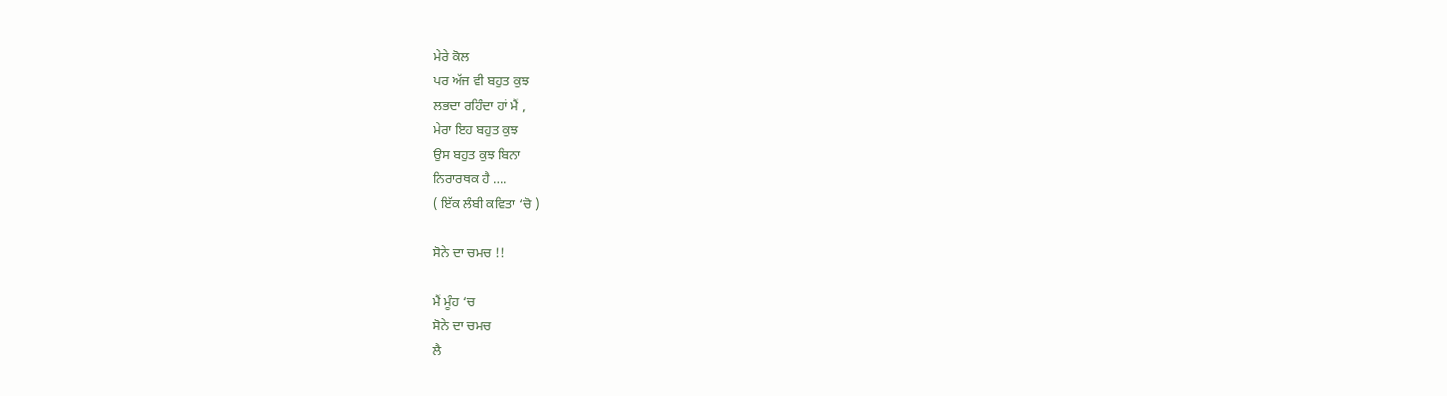ਮੇਰੇ ਕੋਲ
ਪਰ ਅੱਜ ਵੀ ਬਹੁਤ ਕੁਝ
ਲਭਦਾ ਰਹਿੰਦਾ ਹਾਂ ਮੈਂ ,
ਮੇਰਾ ਇਹ ਬਹੁਤ ਕੁਝ
ਉਸ ਬਹੁਤ ਕੁਝ ਬਿਨਾ
ਨਿਰਾਰਥਕ ਹੈ ….
( ਇੱਕ ਲੰਬੀ ਕਵਿਤਾ ‘ਚੋ )

ਸੋਨੇ ਦਾ ਚਮਚ !!

ਮੈਂ ਮੂੰਹ ‘ਚ
ਸੋਨੇ ਦਾ ਚਮਚ
ਲੈ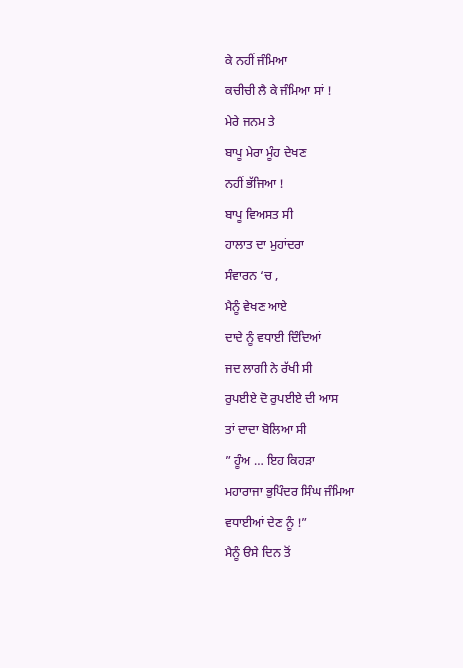ਕੇ ਨਹੀਂ ਜੰਮਿਆ
ਕਚੀਚੀ ਲੈ ਕੇ ਜੰਮਿਆ ਸਾਂ !
ਮੇਰੇ ਜਨਮ ਤੇ
ਬਾਪੂ ਮੇਰਾ ਮੂੰਹ ਦੇਖਣ
ਨਹੀਂ ਭੱਜਿਆ !
ਬਾਪੂ ਵਿਅਸਤ ਸੀ
ਹਾਲਾਤ ਦਾ ਮੁਹਾਂਦਰਾ
ਸੰਵਾਰਨ ‘ਚ ,
ਮੈਨੂੰ ਵੇਖਣ ਆਏ
ਦਾਦੇ ਨੂੰ ਵਧਾਈ ਦਿੰਦਿਆਂ
ਜਦ ਲਾਗੀ ਨੇ ਰੱਖੀ ਸੀ
ਰੁਪਈਏ ਦੋ ਰੁਪਈਏ ਦੀ ਆਸ
ਤਾਂ ਦਾਦਾ ਬੋਲਿਆ ਸੀ
” ਹੂੰਅ … ਇਹ ਕਿਹੜਾ
ਮਹਾਰਾਜਾ ਭੁਪਿੰਦਰ ਸਿੰਘ ਜੰਮਿਆ
ਵਧਾਈਆਂ ਦੇਣ ਨੂੰ !”
ਮੈਨੂੰ ੳਸੇ ਦਿਨ ਤੋਂ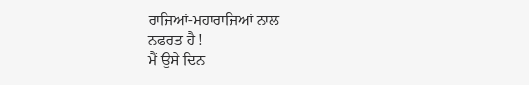ਰਾਜਿਆਂ-ਮਹਾਰਾਜਿਆਂ ਨਾਲ
ਨਫਰਤ ਹੈ !
ਮੈਂ ਉਸੇ ਦਿਨ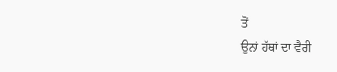ਤੋਂ
ਉਨਾਂ ਹੱਥਾਂ ਦਾ ਵੈਰੀ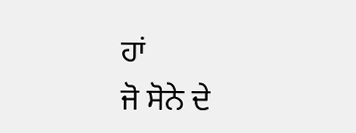ਹਾਂ
ਜੋ ਸੋਨੇ ਦੇ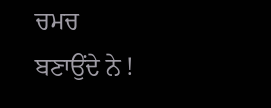ਚਮਚ
ਬਣਾਉਂਦੇ ਨੇ !